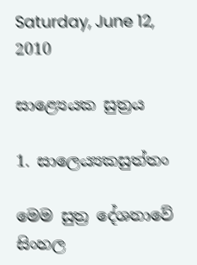Saturday, June 12, 2010

සාළ්‍යෙයක සුත්‍රය

1. සාලෙය්‍යකසුත්‌තං

මෙම සුත්‍ර දේශනාවේ සිංහල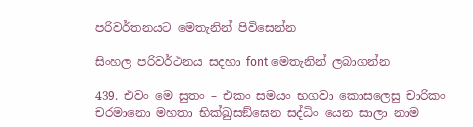පරිවර්තනයට මෙතැනින් පිවිසෙන්න

සිංහල පරිවර්ථනය සදහා ‍font මෙතැනින් ලබාගන්න

439. එවං මෙ සුතං – එකං සමයං භගවා කොසලෙසු චාරිකං චරමානො මහතා භික්‌ඛුසඞ්‌ඝෙන සද්‌ධිං යෙන සාලා නාම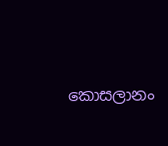කොසලානං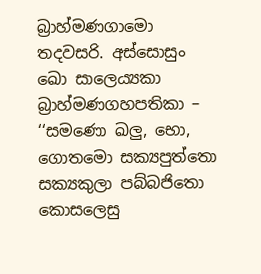බ්‍රාහ්‌මණගාමො තදවසරි. අස්‌සොසුං ඛො සාලෙය්‍යකා බ්‍රාහ්‌මණගහපතිකා – ‘‘සමණො ඛලු, භො, ගොතමො සක්‍යපුත්‌තො සක්‍යකුලා පබ්‌බජිතො කොසලෙසු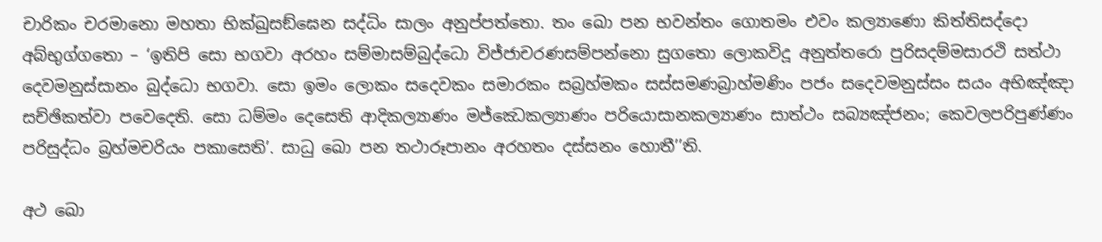චාරිකං චරමානො මහතා භික්‌ඛුසඞ්‌ඝෙන සද්‌ධිං සාලං අනුප්‌පත්‌තො. තං ඛො පන භවන්‌තං ගොතමං එවං කල්‍යාණො කිත්‌තිසද්‌දො අබ්‌භුග්‌ගතො – ‘ඉතිපි සො භගවා අරහං සම්‌මාසම්‌බුද්‌ධො විජ්‌ජාචරණසම්‌පන්‌නො සුගතො ලොකවිදූ අනුත්‌තරො පුරිසදම්‌මසාරථි සත්‌ථා දෙවමනුස්‌සානං බුද්‌ධො භගවා. සො ඉමං ලොකං සදෙවකං සමාරකං සබ්‍රහ්‌මකං සස්‌සමණබ්‍රාහ්‌මණිං පජං සදෙවමනුස්‌සං සයං අභිඤ්‌ඤා සච්‌ඡිකත්‌වා පවෙදෙති. සො ධම්‌මං දෙසෙති ආදිකල්‍යාණං මජ්‌ඣෙකල්‍යාණං පරියොසානකල්‍යාණං සාත්‌ථං සබ්‍යඤ්‌ජනං; කෙවලපරිපුණ්‌ණං පරිසුද්‌ධං බ්‍රහ්‌මචරියං පකාසෙති’. සාධු ඛො පන තථාරූපානං අරහතං දස්‌සනං හොතී’’ති.

අථ ඛො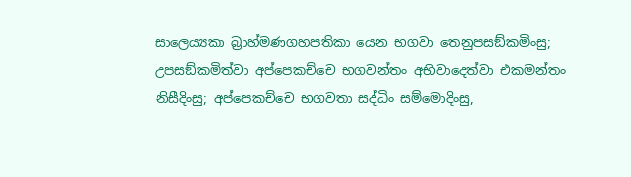සාලෙය්‍යකා බ්‍රාහ්‌මණගහපතිකා යෙන භගවා තෙනුපසඞ්‌කමිංසු; උපසඞ්‌කමිත්‌වා අප්‌පෙකච්‌චෙ භගවන්‌තං අභිවාදෙත්‌වා එකමන්‌තං නිසීදිංසු; අප්‌පෙකච්‌චෙ භගවතා සද්‌ධිං සම්‌මොදිංසු,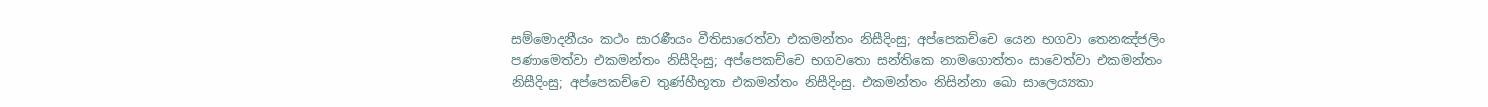සම්‌මොදනීයං කථං සාරණීයං වීතිසාරෙත්‌වා එකමන්‌තං නිසීදිංසු; අප්‌පෙකච්‌චෙ යෙන භගවා තෙනඤ්‌ජලිං පණාමෙත්‌වා එකමන්‌තං නිසීදිංසු; අප්‌පෙකච්‌චෙ භගවතො සන්‌තිකෙ නාමගොත්‌තං සාවෙත්‌වා එකමන්‌තං නිසීදිංසු; අප්‌පෙකච්‌චෙ තුණ්‌හීභූතා එකමන්‌තං නිසීදිංසු. එකමන්‌තං නිසින්‌නා ඛො සාලෙය්‍යකා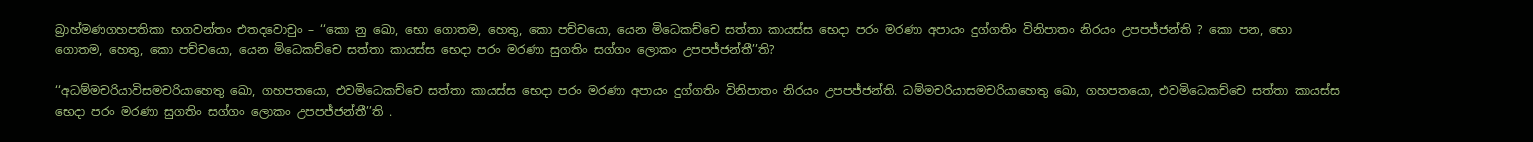බ්‍රාහ්‌මණගහපතිකා භගවන්‌තං එතදවොචුං – ‘‘කො නු ඛො, භො ගොතම, හෙතු, කො පච්‌චයො, යෙන මිධෙකච්‌චෙ සත්‌තා කායස්‌ස භෙදා පරං මරණා අපායං දුග්‌ගතිං විනිපාතං නිරයං උපපජ්‌ජන්‌ති ? කො පන, භො ගොතම, හෙතු, කො පච්‌චයො, යෙන මිධෙකච්‌චෙ සත්‌තා කායස්‌ස භෙදා පරං මරණා සුගතිං සග්‌ගං ලොකං උපපජ්‌ජන්‌තී’’ති?

‘‘අධම්‌මචරියාවිසමචරියාහෙතු ඛො, ගහපතයො, එවමිධෙකච්‌චෙ සත්‌තා කායස්‌ස භෙදා පරං මරණා අපායං දුග්‌ගතිං විනිපාතං නිරයං උපපජ්‌ජන්‌ති. ධම්‌මචරියාසමචරියාහෙතු ඛො, ගහපතයො, එවමිධෙකච්‌චෙ සත්‌තා කායස්‌ස භෙදා පරං මරණා සුගතිං සග්‌ගං ලොකං උපපජ්‌ජන්‌තී’’ති .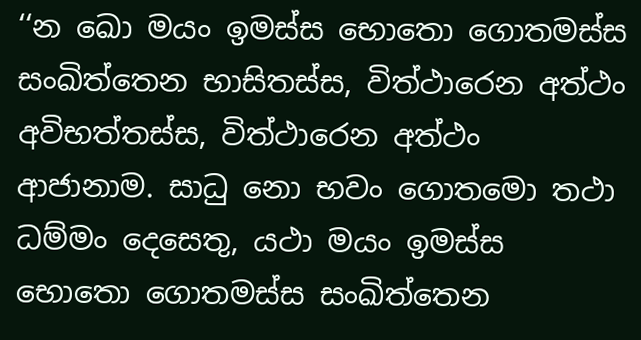‘‘න ඛො මයං ඉමස්‌ස භොතො ගොතමස්‌ස සංඛිත්‌තෙන භාසිතස්‌ස, විත්‌ථාරෙන අත්‌ථං අවිභත්‌තස්‌ස, විත්‌ථාරෙන අත්‌ථං ආජානාම. සාධු නො භවං ගොතමො තථා ධම්‌මං දෙසෙතු, යථා මයං ඉමස්‌ස භොතො ගොතමස්‌ස සංඛිත්‌තෙන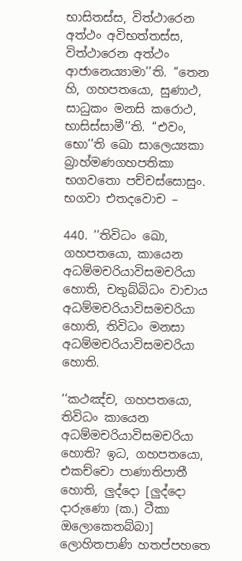භාසිතස්‌ස, විත්‌ථාරෙන අත්‌ථං අවිභත්‌තස්‌ස, විත්‌ථාරෙන අත්‌ථං ආජානෙය්‍යාමා’’ති. ‘‘තෙන හි, ගහපතයො, සුණාථ, සාධුකං මනසි කරොථ, භාසිස්‌සාමී’’ති. ‘‘එවං, භො’’ති ඛො සාලෙය්‍යකා බ්‍රාහ්‌මණගහපතිකා භගවතො පච්‌චස්‌සොසුං. භගවා එතදවොච –

440. ‘‘තිවිධං ඛො, ගහපතයො, කායෙන අධම්‌මචරියාවිසමචරියා හොති, චතුබ්‌බිධං වාචාය අධම්‌මචරියාවිසමචරියා හොති, තිවිධං මනසා අධම්‌මචරියාවිසමචරියා හොති.

‘‘කථඤ්‌ච, ගහපතයො, තිවිධං කායෙන අධම්‌මචරියාවිසමචරියා හොති? ඉධ, ගහපතයො, එකච්‌චො පාණාතිපාතී හොති, ලුද්‌දො [ලුද්‌දො දාරුණො (ක.) ටීකා ඔලොකෙතබ්‌බා] ලොහිතපාණි හතප්‌පහතෙ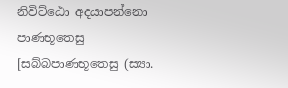නිවිට්‌ඨො අදයාපන්‌නො පාණභූතෙසු [සබ්‌බපාණභූතෙසු (ස්‍යා.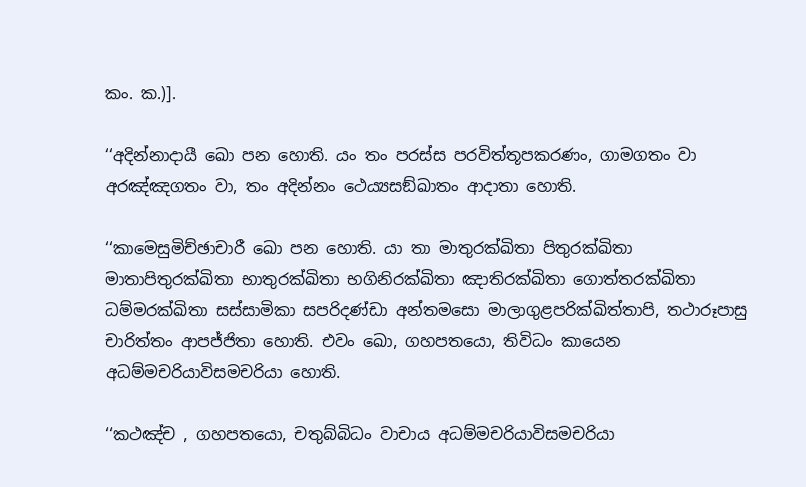කං. ක.)].

‘‘අදින්‌නාදායී ඛො පන හොති. යං තං පරස්‌ස පරවිත්‌තූපකරණං, ගාමගතං වා අරඤ්‌ඤගතං වා, තං අදින්‌නං ථෙය්‍යසඞ්‌ඛාතං ආදාතා හොති.

‘‘කාමෙසුමිච්‌ඡාචාරී ඛො පන හොති. යා තා මාතුරක්‌ඛිතා පිතුරක්‌ඛිතා මාතාපිතුරක්‌ඛිතා භාතුරක්‌ඛිතා භගිනිරක්‌ඛිතා ඤාතිරක්‌ඛිතා ගොත්‌තරක්‌ඛිතා ධම්‌මරක්‌ඛිතා සස්‌සාමිකා සපරිදණ්‌ඩා අන්‌තමසො මාලාගුළපරික්‌ඛිත්‌තාපි, තථාරූපාසු චාරිත්‌තං ආපජ්‌ජිතා හොති. එවං ඛො, ගහපතයො, තිවිධං කායෙන අධම්‌මචරියාවිසමචරියා හොති.

‘‘කථඤ්‌ච , ගහපතයො, චතුබ්‌බිධං වාචාය අධම්‌මචරියාවිසමචරියා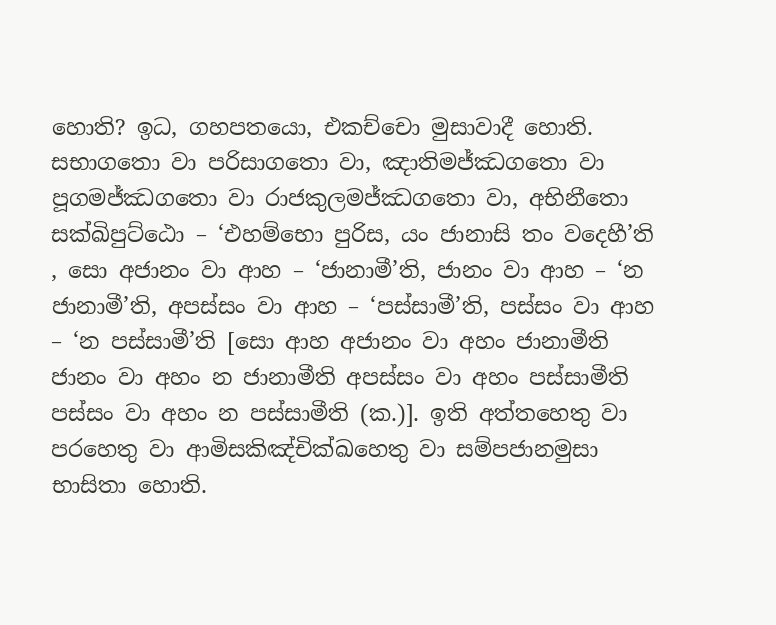හොති? ඉධ, ගහපතයො, එකච්‌චො මුසාවාදී හොති. සභාගතො වා පරිසාගතො වා, ඤාතිමජ්‌ඣගතො වා පූගමජ්‌ඣගතො වා රාජකුලමජ්‌ඣගතො වා, අභිනීතො සක්‌ඛිපුට්‌ඨො – ‘එහම්‌භො පුරිස, යං ජානාසි තං වදෙහී’ති , සො අජානං වා ආහ – ‘ජානාමී’ති, ජානං වා ආහ – ‘න ජානාමී’ති, අපස්‌සං වා ආහ – ‘පස්‌සාමී’ති, පස්‌සං වා ආහ – ‘න පස්‌සාමී’ති [සො ආහ අජානං වා අහං ජානාමීති ජානං වා අහං න ජානාමීති අපස්‌සං වා අහං පස්‌සාමීති පස්‌සං වා අහං න පස්‌සාමීති (ක.)]. ඉති අත්‌තහෙතු වා පරහෙතු වා ආමිසකිඤ්‌චික්‌ඛහෙතු වා සම්‌පජානමුසා භාසිතා හොති.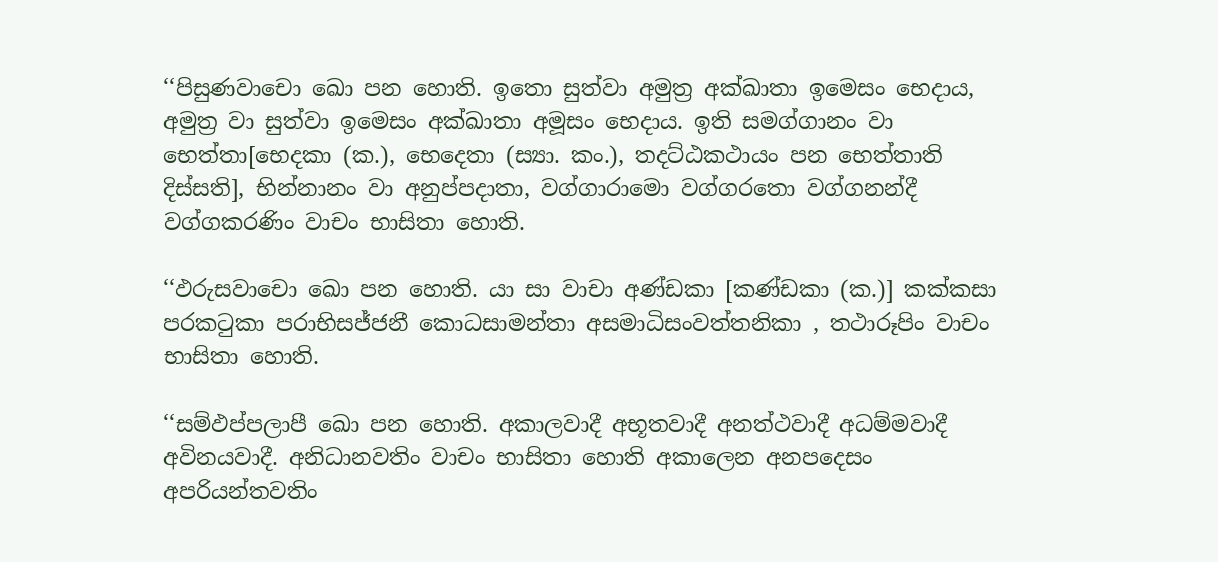‘‘පිසුණවාචො ඛො පන හොති. ඉතො සුත්‌වා අමුත්‍ර අක්‌ඛාතා ඉමෙසං භෙදාය, අමුත්‍ර වා සුත්‌වා ඉමෙසං අක්‌ඛාතා අමූසං භෙදාය. ඉති සමග්‌ගානං වා භෙත්‌තා[භෙදකා (ක.), භෙදෙතා (ස්‍යා. කං.), තදට්‌ඨකථායං පන භෙත්‌තාති දිස්‌සති], භින්‌නානං වා අනුප්‌පදාතා, වග්‌ගාරාමො වග්‌ගරතො වග්‌ගනන්‌දී වග්‌ගකරණිං වාචං භාසිතා හොති.

‘‘ඵරුසවාචො ඛො පන හොති. යා සා වාචා අණ්‌ඩකා [කණ්‌ඩකා (ක.)] කක්‌කසා පරකටුකා පරාභිසජ්‌ජනී කොධසාමන්‌තා අසමාධිසංවත්‌තනිකා , තථාරූපිං වාචං භාසිතා හොති.

‘‘සම්‌ඵප්‌පලාපී ඛො පන හොති. අකාලවාදී අභූතවාදී අනත්‌ථවාදී අධම්‌මවාදී අවිනයවාදී. අනිධානවතිං වාචං භාසිතා හොති අකාලෙන අනපදෙසං අපරියන්‌තවතිං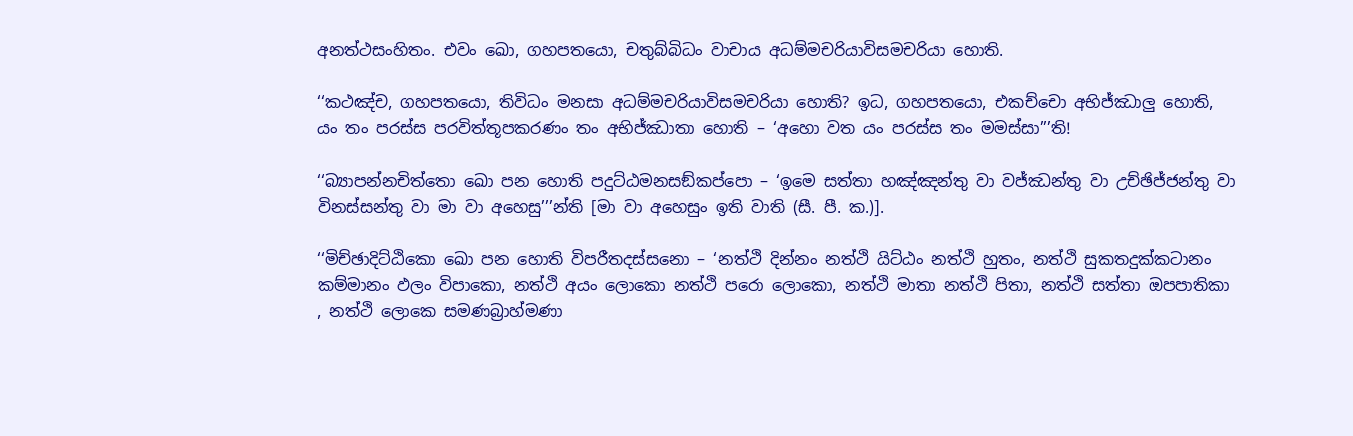අනත්‌ථසංහිතං. එවං ඛො, ගහපතයො, චතුබ්‌බිධං වාචාය අධම්‌මචරියාවිසමචරියා හොති.

‘‘කථඤ්‌ච, ගහපතයො, තිවිධං මනසා අධම්‌මචරියාවිසමචරියා හොති? ඉධ, ගහපතයො, එකච්‌චො අභිජ්‌ඣාලු හොති, යං තං පරස්‌ස පරවිත්‌තූපකරණං තං අභිජ්‌ඣාතා හොති – ‘අහො වත යං පරස්‌ස තං මමස්‌සා’’’ති!

‘‘බ්‍යාපන්‌නචිත්‌තො ඛො පන හොති පදුට්‌ඨමනසඞ්‌කප්‌පො – ‘ඉමෙ සත්‌තා හඤ්‌ඤන්‌තු වා වජ්‌ඣන්‌තු වා උච්‌ඡිජ්‌ජන්‌තු වා විනස්‌සන්‌තු වා මා වා අහෙසු’’’න්‌ති [මා වා අහෙසුං ඉති වාති (සී. පී. ක.)].

‘‘මිච්‌ඡාදිට්‌ඨිකො ඛො පන හොති විපරීතදස්‌සනො – ‘නත්‌ථි දින්‌නං නත්‌ථි යිට්‌ඨං නත්‌ථි හුතං, නත්‌ථි සුකතදුක්‌කටානං කම්‌මානං ඵලං විපාකො, නත්‌ථි අයං ලොකො නත්‌ථි පරො ලොකො, නත්‌ථි මාතා නත්‌ථි පිතා, නත්‌ථි සත්‌තා ඔපපාතිකා , නත්‌ථි ලොකෙ සමණබ්‍රාහ්‌මණා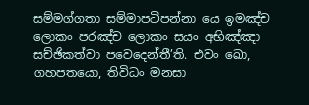සම්‌මග්‌ගතා සම්‌මාපටිපන්‌නා යෙ ඉමඤ්‌ච ලොකං පරඤ්‌ච ලොකං සයං අභිඤ්‌ඤා සච්‌ඡිකත්‌වා පවෙදෙන්‌තී’ති. එවං ඛො, ගහපතයො, තිවිධං මනසා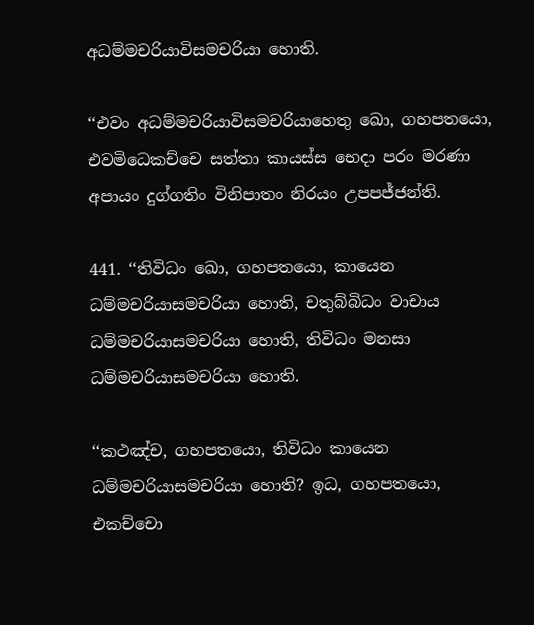අධම්‌මචරියාවිසමචරියා හොති.

‘‘එවං අධම්‌මචරියාවිසමචරියාහෙතු ඛො, ගහපතයො, එවමිධෙකච්‌චෙ සත්‌තා කායස්‌ස භෙදා පරං මරණා අපායං දුග්‌ගතිං විනිපාතං නිරයං උපපජ්‌ජන්‌ති.

441. ‘‘තිවිධං ඛො, ගහපතයො, කායෙන ධම්‌මචරියාසමචරියා හොති, චතුබ්‌බිධං වාචාය ධම්‌මචරියාසමචරියා හොති, තිවිධං මනසා ධම්‌මචරියාසමචරියා හොති.

‘‘කථඤ්‌ච, ගහපතයො, තිවිධං කායෙන ධම්‌මචරියාසමචරියා හොති? ඉධ, ගහපතයො, එකච්‌චො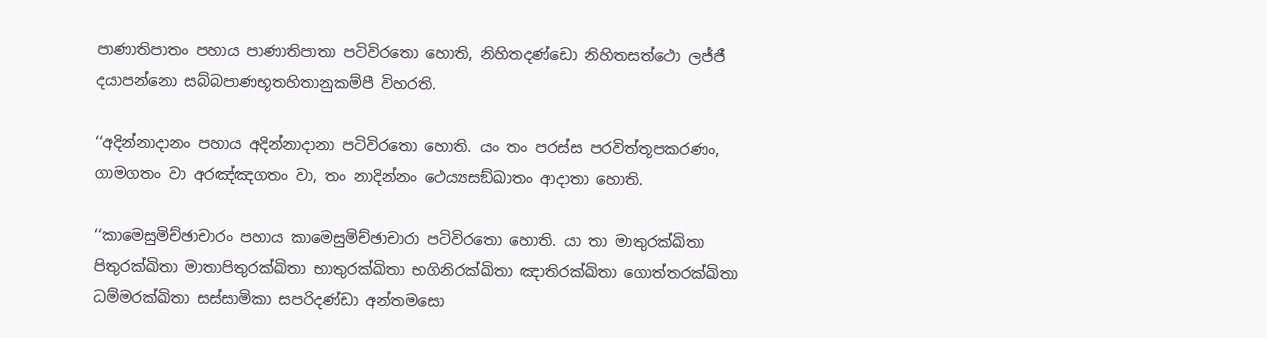පාණාතිපාතං පහාය පාණාතිපාතා පටිවිරතො හොති, නිහිතදණ්‌ඩො නිහිතසත්‌ථො ලජ්‌ජී දයාපන්‌නො සබ්‌බපාණභූතහිතානුකම්‌පී විහරති.

‘‘අදින්‌නාදානං පහාය අදින්‌නාදානා පටිවිරතො හොති. යං තං පරස්‌ස පරවිත්‌තූපකරණං, ගාමගතං වා අරඤ්‌ඤගතං වා, තං නාදින්‌නං ථෙය්‍යසඞ්‌ඛාතං ආදාතා හොති.

‘‘කාමෙසුමිච්‌ඡාචාරං පහාය කාමෙසුමිච්‌ඡාචාරා පටිවිරතො හොති. යා තා මාතුරක්‌ඛිතා පිතුරක්‌ඛිතා මාතාපිතුරක්‌ඛිතා භාතුරක්‌ඛිතා භගිනිරක්‌ඛිතා ඤාතිරක්‌ඛිතා ගොත්‌තරක්‌ඛිතා ධම්‌මරක්‌ඛිතා සස්‌සාමිකා සපරිදණ්‌ඩා අන්‌තමසො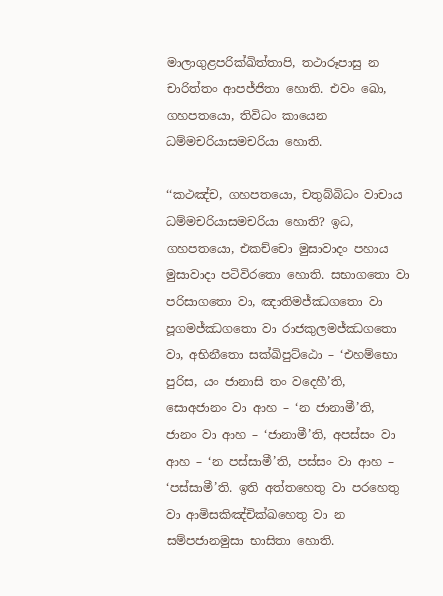මාලාගුළපරික්‌ඛිත්‌තාපි, තථාරූපාසු න චාරිත්‌තං ආපජ්‌ජිතා හොති. එවං ඛො, ගහපතයො, තිවිධං කායෙන ධම්‌මචරියාසමචරියා හොති.

‘‘කථඤ්‌ච, ගහපතයො, චතුබ්‌බිධං වාචාය ධම්‌මචරියාසමචරියා හොති? ඉධ, ගහපතයො, එකච්‌චො මුසාවාදං පහාය මුසාවාදා පටිවිරතො හොති. සභාගතො වා පරිසාගතො වා, ඤාතිමජ්‌ඣගතො වා පූගමජ්‌ඣගතො වා රාජකුලමජ්‌ඣගතො වා, අභිනීතො සක්‌ඛිපුට්‌ඨො – ‘එහම්‌භො පුරිස, යං ජානාසි තං වදෙහී’ති, සොඅජානං වා ආහ – ‘න ජානාමී’ති, ජානං වා ආහ – ‘ජානාමී’ති, අපස්‌සං වා ආහ – ‘න පස්‌සාමී’ති, පස්‌සං වා ආහ – ‘පස්‌සාමී’ති. ඉති අත්‌තහෙතු වා පරහෙතු වා ආමිසකිඤ්‌චික්‌ඛහෙතු වා න සම්‌පජානමුසා භාසිතා හොති.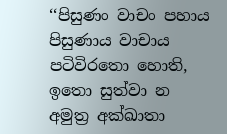‘‘පිසුණං වාචං පහාය පිසුණාය වාචාය පටිවිරතො හොති, ඉතො සුත්‌වා න අමුත්‍ර අක්‌ඛාතා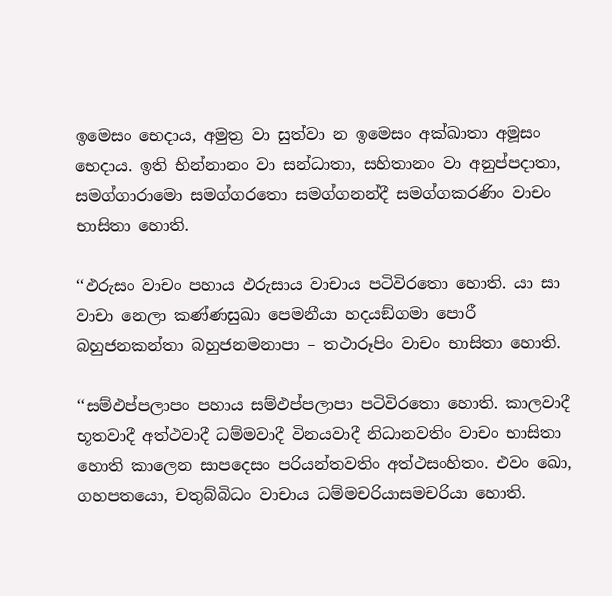ඉමෙසං භෙදාය, අමුත්‍ර වා සුත්‌වා න ඉමෙසං අක්‌ඛාතා අමූසං භෙදාය. ඉති භින්‌නානං වා සන්‌ධාතා, සහිතානං වා අනුප්‌පදාතා, සමග්‌ගාරාමො සමග්‌ගරතො සමග්‌ගනන්‌දී සමග්‌ගකරණිං වාචං භාසිතා හොති.

‘‘ඵරුසං වාචං පහාය ඵරුසාය වාචාය පටිවිරතො හොති. යා සා වාචා නෙලා කණ්‌ණසුඛා පෙමනීයා හදයඞ්‌ගමා පොරී බහුජනකන්‌තා බහුජනමනාපා – තථාරූපිං වාචං භාසිතා හොති.

‘‘සම්‌ඵප්‌පලාපං පහාය සම්‌ඵප්‌පලාපා පටිවිරතො හොති. කාලවාදී භූතවාදී අත්‌ථවාදී ධම්‌මවාදී විනයවාදී නිධානවතිං වාචං භාසිතා හොති කාලෙන සාපදෙසං පරියන්‌තවතිං අත්‌ථසංහිතං. එවං ඛො, ගහපතයො, චතුබ්‌බිධං වාචාය ධම්‌මචරියාසමචරියා හොති.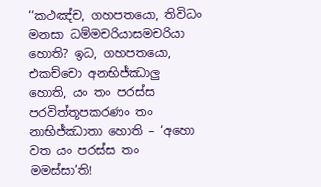‘‘කථඤ්‌ච, ගහපතයො, තිවිධං මනසා ධම්‌මචරියාසමචරියා හොති? ඉධ, ගහපතයො, එකච්‌චො අනභිජ්‌ඣාලු හොති, යං තං පරස්‌ස පරවිත්‌තූපකරණං තං නාභිජ්‌ඣාතා හොති – ‘අහො වත යං පරස්‌ස තං මමස්‌සා’ති!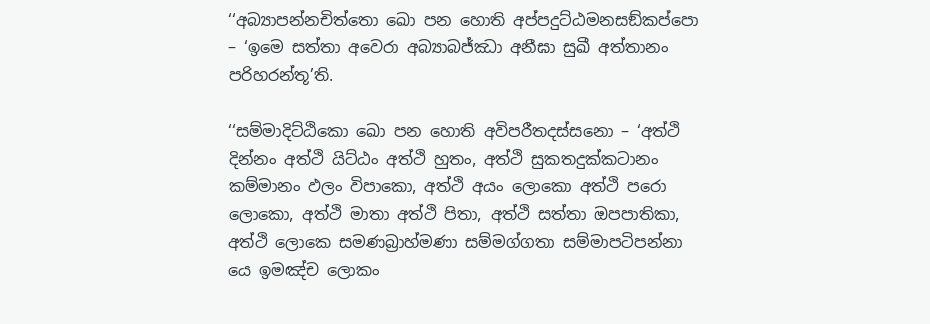‘‘අබ්‍යාපන්‌නචිත්‌තො ඛො පන හොති අප්‌පදුට්‌ඨමනසඞ්‌කප්‌පො – ‘ඉමෙ සත්‌තා අවෙරා අබ්‍යාබජ්‌ඣා අනීඝා සුඛී අත්‌තානං පරිහරන්‌තූ’ති.

‘‘සම්‌මාදිට්‌ඨිකො ඛො පන හොති අවිපරීතදස්‌සනො – ‘අත්‌ථි දින්‌නං අත්‌ථි යිට්‌ඨං අත්‌ථි හුතං, අත්‌ථි සුකතදුක්‌කටානං කම්‌මානං ඵලං විපාකො, අත්‌ථි අයං ලොකො අත්‌ථි පරො ලොකො, අත්‌ථි මාතා අත්‌ථි පිතා, අත්‌ථි සත්‌තා ඔපපාතිකා, අත්‌ථි ලොකෙ සමණබ්‍රාහ්‌මණා සම්‌මග්‌ගතා සම්‌මාපටිපන්‌නා යෙ ඉමඤ්‌ච ලොකං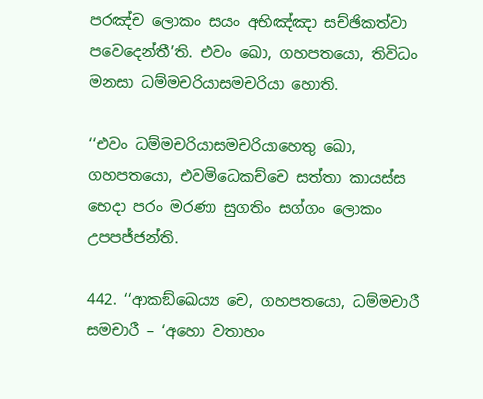පරඤ්‌ච ලොකං සයං අභිඤ්‌ඤා සච්‌ඡිකත්‌වා පවෙදෙන්‌තී’ති. එවං ඛො, ගහපතයො, තිවිධං මනසා ධම්‌මචරියාසමචරියා හොති.

‘‘එවං ධම්‌මචරියාසමචරියාහෙතු ඛො, ගහපතයො, එවමිධෙකච්‌චෙ සත්‌තා කායස්‌ස භෙදා පරං මරණා සුගතිං සග්‌ගං ලොකං උපපජ්‌ජන්‌ති.

442. ‘‘ආකඞ්‌ඛෙය්‍ය චෙ, ගහපතයො, ධම්‌මචාරී සමචාරී – ‘අහො වතාහං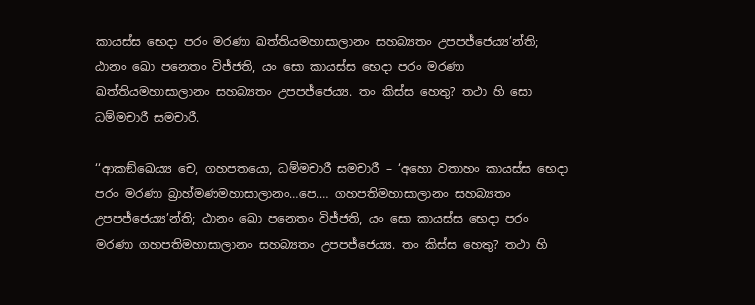කායස්‌ස භෙදා පරං මරණා ඛත්‌තියමහාසාලානං සහබ්‍යතං උපපජ්‌ජෙය්‍ය’න්‌ති; ඨානං ඛො පනෙතං විජ්‌ජති, යං සො කායස්‌ස භෙදා පරං මරණා ඛත්‌තියමහාසාලානං සහබ්‍යතං උපපජ්‌ජෙය්‍ය. තං කිස්‌ස හෙතු? තථා හි සො ධම්‌මචාරී සමචාරී.

‘‘ආකඞ්‌ඛෙය්‍ය චෙ, ගහපතයො, ධම්‌මචාරී සමචාරී – ‘අහො වතාහං කායස්‌ස භෙදා පරං මරණා බ්‍රාහ්‌මණමහාසාලානං…පෙ.… ගහපතිමහාසාලානං සහබ්‍යතං උපපජ්‌ජෙය්‍ය’න්‌ති; ඨානං ඛො පනෙතං විජ්‌ජති, යං සො කායස්‌ස භෙදා පරං මරණා ගහපතිමහාසාලානං සහබ්‍යතං උපපජ්‌ජෙය්‍ය. තං කිස්‌ස හෙතු? තථා හි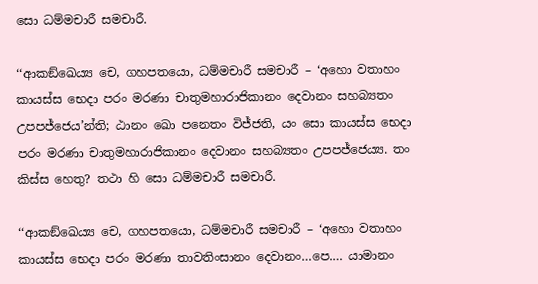සො ධම්‌මචාරී සමචාරී.

‘‘ආකඞ්‌ඛෙය්‍ය චෙ, ගහපතයො, ධම්‌මචාරී සමචාරී – ‘අහො වතාහං කායස්‌ස භෙදා පරං මරණා චාතුමහාරාජිකානං දෙවානං සහබ්‍යතං උපපජ්‌ජෙය’න්‌ති; ඨානං ඛො පනෙතං විජ්‌ජති, යං සො කායස්‌ස භෙදා පරං මරණා චාතුමහාරාජිකානං දෙවානං සහබ්‍යතං උපපජ්‌ජෙය්‍ය. තං කිස්‌ස හෙතු? තථා හි සො ධම්‌මචාරී සමචාරී.

‘‘ආකඞ්‌ඛෙය්‍ය චෙ, ගහපතයො, ධම්‌මචාරී සමචාරී – ‘අහො වතාහං කායස්‌ස භෙදා පරං මරණා තාවතිංසානං දෙවානං…පෙ.… යාමානං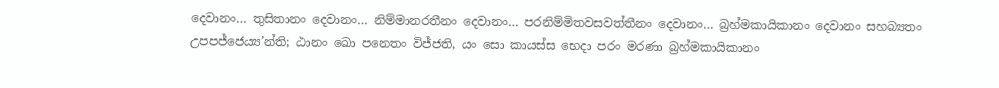දෙවානං… තුසිතානං දෙවානං… නිම්‌මානරතීනං දෙවානං… පරනිම්‌මිතවසවත්‌තීනං දෙවානං… බ්‍රහ්‌මකායිකානං දෙවානං සහබ්‍යතං උපපජ්‌ජෙය්‍ය’න්‌ති; ඨානං ඛො පනෙතං විජ්‌ජති, යං සො කායස්‌ස භෙදා පරං මරණා බ්‍රහ්‌මකායිකානං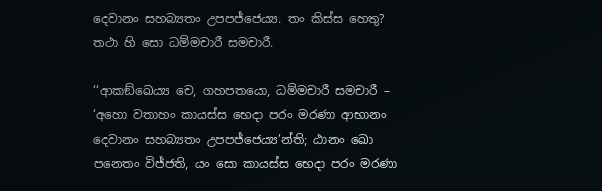දෙවානං සහබ්‍යතං උපපජ්‌ජෙය්‍ය. තං කිස්‌ස හෙතු? තථා හි සො ධම්‌මචාරී සමචාරී.

‘‘ආකඞ්‌ඛෙය්‍ය චෙ, ගහපතයො, ධම්‌මචාරී සමචාරී – ‘අහො වතාහං කායස්‌ස භෙදා පරං මරණා ආභානං දෙවානං සහබ්‍යතං උපපජ්‌ජෙය්‍ය’න්‌ති; ඨානං ඛො පනෙතං විජ්‌ජති, යං සො කායස්‌ස භෙදා පරං මරණා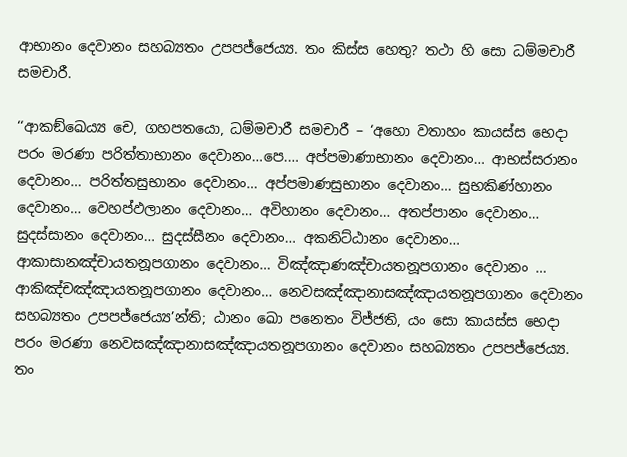ආභානං දෙවානං සහබ්‍යතං උපපජ්‌ජෙය්‍ය. තං කිස්‌ස හෙතු? තථා හි සො ධම්‌මචාරී සමචාරී.

‘‘ආකඞ්‌ඛෙය්‍ය චෙ, ගහපතයො, ධම්‌මචාරී සමචාරී – ‘අහො වතාහං කායස්‌ස භෙදා පරං මරණා පරිත්‌තාභානං දෙවානං…පෙ.… අප්‌පමාණාභානං දෙවානං… ආභස්‌සරානං දෙවානං… පරිත්‌තසුභානං දෙවානං… අප්‌පමාණසුභානං දෙවානං… සුභකිණ්‌හානං දෙවානං… වෙහප්‌ඵලානං දෙවානං… අවිහානං දෙවානං… අතප්‌පානං දෙවානං… සුදස්‌සානං දෙවානං… සුදස්‌සීනං දෙවානං… අකනිට්‌ඨානං දෙවානං… ආකාසානඤ්‌චායතනූපගානං දෙවානං… විඤ්‌ඤාණඤ්‌චායතනූපගානං දෙවානං … ආකිඤ්‌චඤ්‌ඤායතනූපගානං දෙවානං… නෙවසඤ්‌ඤානාසඤ්‌ඤායතනූපගානං දෙවානං සහබ්‍යතං උපපජ්‌ජෙය්‍ය’න්‌ති; ඨානං ඛො පනෙතං විජ්‌ජති, යං සො කායස්‌ස භෙදා පරං මරණා නෙවසඤ්‌ඤානාසඤ්‌ඤායතනූපගානං දෙවානං සහබ්‍යතං උපපජ්‌ජෙය්‍ය. තං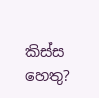කිස්‌ස හෙතු?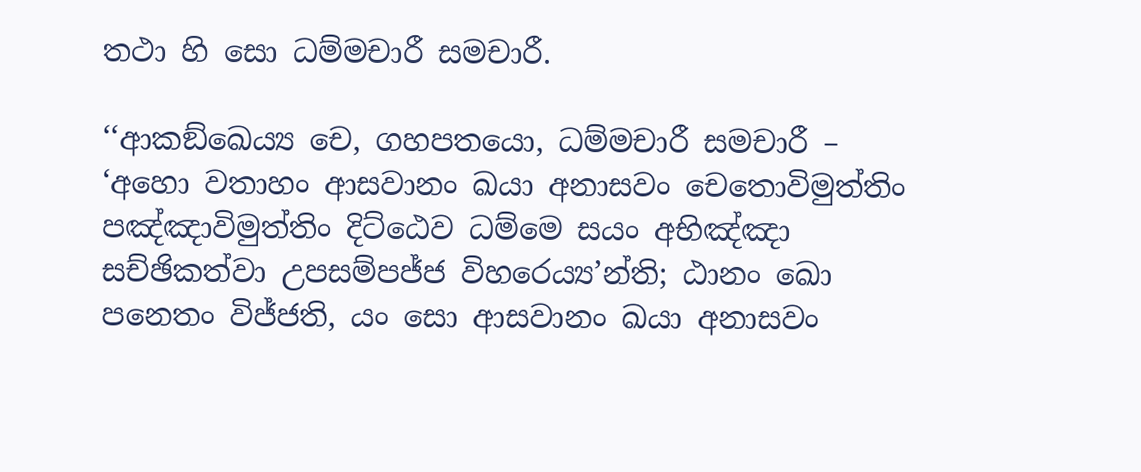තථා හි සො ධම්‌මචාරී සමචාරී.

‘‘ආකඞ්‌ඛෙය්‍ය චෙ, ගහපතයො, ධම්‌මචාරී සමචාරී – ‘අහො වතාහං ආසවානං ඛයා අනාසවං චෙතොවිමුත්‌තිං පඤ්‌ඤාවිමුත්‌තිං දිට්‌ඨෙව ධම්‌මෙ සයං අභිඤ්‌ඤා සච්‌ඡිකත්‌වා උපසම්‌පජ්‌ජ විහරෙය්‍ය’න්‌ති; ඨානං ඛො පනෙතං විජ්‌ජති, යං සො ආසවානං ඛයා අනාසවං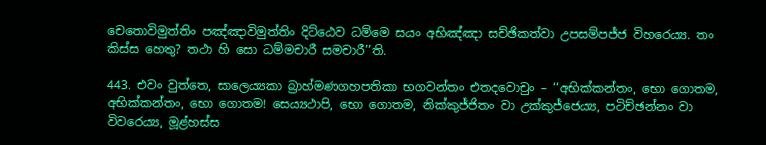චෙතොවිමුත්‌තිං පඤ්‌ඤාවිමුත්‌තිං දිට්‌ඨෙව ධම්‌මෙ සයං අභිඤ්‌ඤා සච්‌ඡිකත්‌වා උපසම්‌පජ්‌ජ විහරෙය්‍ය. තං කිස්‌ස හෙතු? තථා හි සො ධම්‌මචාරී සමචාරී’’ති.

443. එවං වුත්‌තෙ, සාලෙය්‍යකා බ්‍රාහ්‌මණගහපතිකා භගවන්‌තං එතදවොචුං – ‘‘අභික්‌කන්‌තං, භො ගොතම, අභික්‌කන්‌තං, භො ගොතම! සෙය්‍යථාපි, භො ගොතම, නික්‌කුජ්‌ජිතං වා උක්‌කුජ්‌ජෙය්‍ය, පටිච්‌ඡන්‌නං වා විවරෙය්‍ය, මූළ්‌හස්‌ස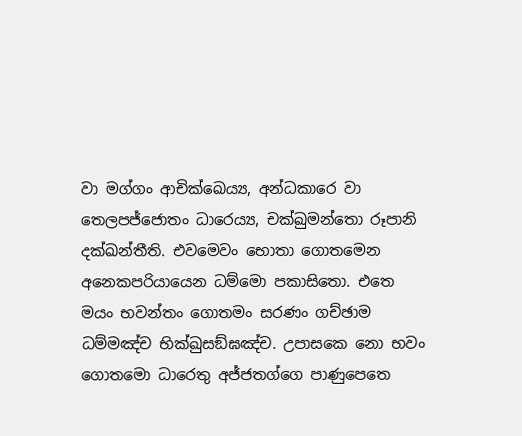වා මග්‌ගං ආචික්‌ඛෙය්‍ය, අන්‌ධකාරෙ වා තෙලපජ්‌ජොතං ධාරෙය්‍ය, චක්‌ඛුමන්‌තො රූපානි දක්‌ඛන්‌තීති. එවමෙවං භොතා ගොතමෙන අනෙකපරියායෙන ධම්‌මො පකාසිතො. එතෙ මයං භවන්‌තං ගොතමං සරණං ගච්‌ඡාම ධම්‌මඤ්‌ච භික්‌ඛුසඞ්‌ඝඤ්‌ච. උපාසකෙ නො භවං ගොතමො ධාරෙතු අජ්‌ජතග්‌ගෙ පාණුපෙතෙ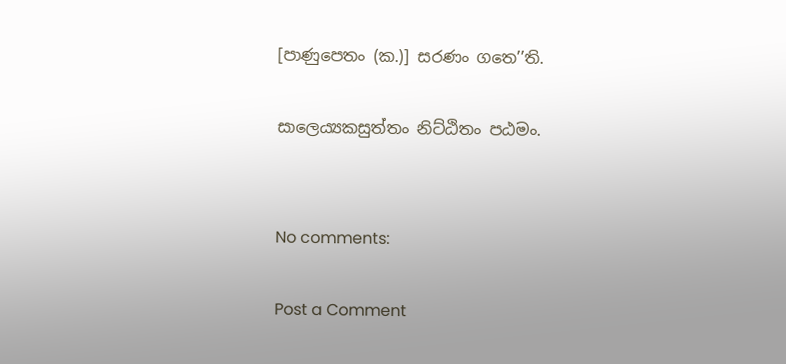[පාණුපෙතං (ක.)] සරණං ගතෙ’’ති.

සාලෙය්‍යකසුත්‌තං නිට්‌ඨිතං පඨමං.


No comments:

Post a Comment